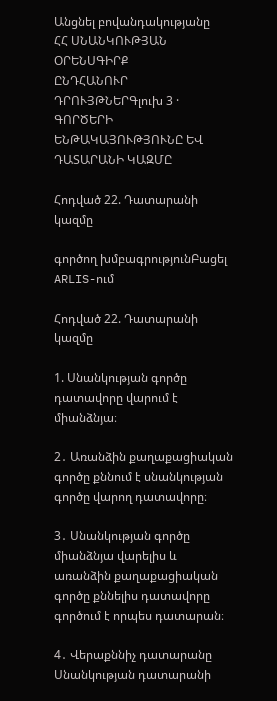Անցնել բովանդակությանը
ՀՀ ՍՆԱՆԿՈՒԹՅԱՆ ՕՐԵՆՍԳԻՐՔ
ԸՆԴՀԱՆՈՒՐ ԴՐՈՒՅԹՆԵՐԳլուխ 3 · ԳՈՐԾԵՐԻ ԵՆԹԱԿԱՅՈՒԹՅՈՒՆԸ ԵՎ ԴԱՏԱՐԱՆԻ ԿԱԶՄԸ

Հոդված 22. Դատարանի կազմը

գործող խմբագրությունԲացել ARLIS-ում

Հոդված 22. Դատարանի կազմը

1. Սնանկության գործը դատավորը վարում է միանձնյա։

2․ Առանձին քաղաքացիական գործը քննում է սնանկության գործը վարող դատավորը։

3․ Սնանկության գործը միանձնյա վարելիս և առանձին քաղաքացիական գործը քննելիս դատավորը գործում է որպես դատարան։

4․ Վերաքննիչ դատարանը Սնանկության դատարանի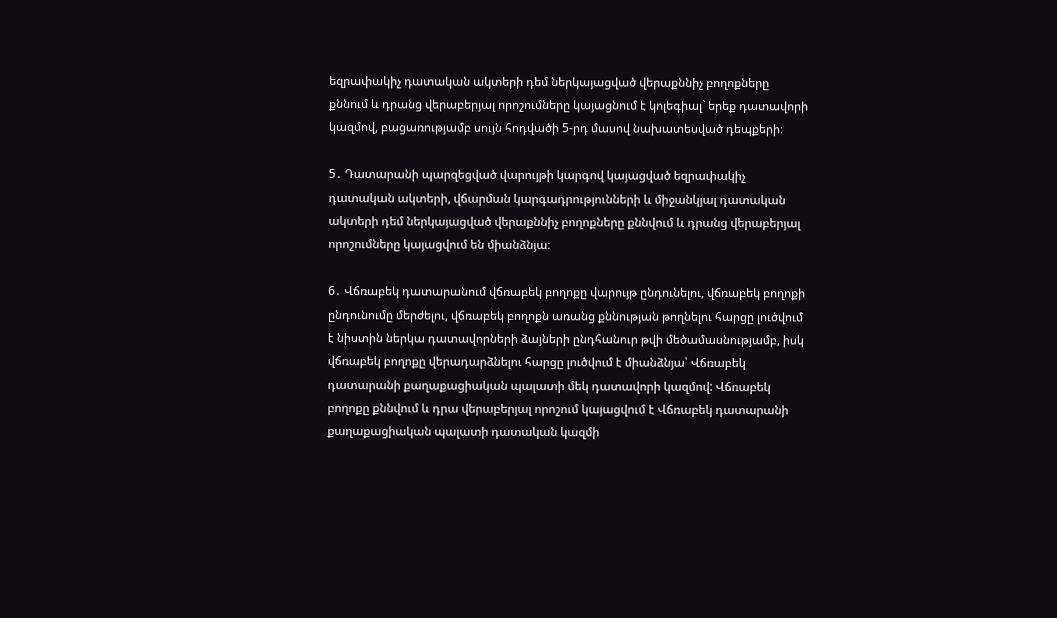եզրափակիչ դատական ակտերի դեմ ներկայացված վերաքննիչ բողոքները քննում և դրանց վերաբերյալ որոշումները կայացնում է կոլեգիալ` երեք դատավորի կազմով, բացառությամբ սույն հոդվածի 5-րդ մասով նախատեսված դեպքերի։

5․ Դատարանի պարզեցված վարույթի կարգով կայացված եզրափակիչ դատական ակտերի, վճարման կարգադրությունների և միջանկյալ դատական ակտերի դեմ ներկայացված վերաքննիչ բողոքները քննվում և դրանց վերաբերյալ որոշումները կայացվում են միանձնյա։

6․ Վճռաբեկ դատարանում վճռաբեկ բողոքը վարույթ ընդունելու, վճռաբեկ բողոքի ընդունումը մերժելու, վճռաբեկ բողոքն առանց քննության թողնելու հարցը լուծվում է նիստին ներկա դատավորների ձայների ընդհանուր թվի մեծամասնությամբ, իսկ վճռաբեկ բողոքը վերադարձնելու հարցը լուծվում է միանձնյա՝ Վճռաբեկ դատարանի քաղաքացիական պալատի մեկ դատավորի կազմով: Վճռաբեկ բողոքը քննվում և դրա վերաբերյալ որոշում կայացվում է Վճռաբեկ դատարանի քաղաքացիական պալատի դատական կազմի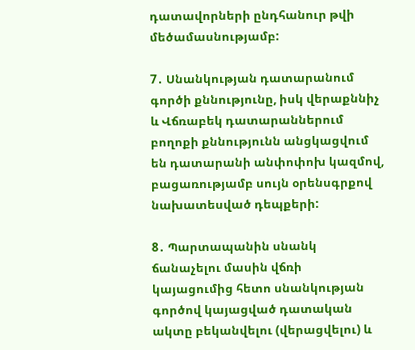դատավորների ընդհանուր թվի մեծամասնությամբ:

7․ Սնանկության դատարանում գործի քննությունը, իսկ վերաքննիչ և Վճռաբեկ դատարաններում բողոքի քննությունն անցկացվում են դատարանի անփոփոխ կազմով, բացառությամբ սույն օրենսգրքով նախատեսված դեպքերի:

8․ Պարտապանին սնանկ ճանաչելու մասին վճռի կայացումից հետո սնանկության գործով կայացված դատական ակտը բեկանվելու (վերացվելու) և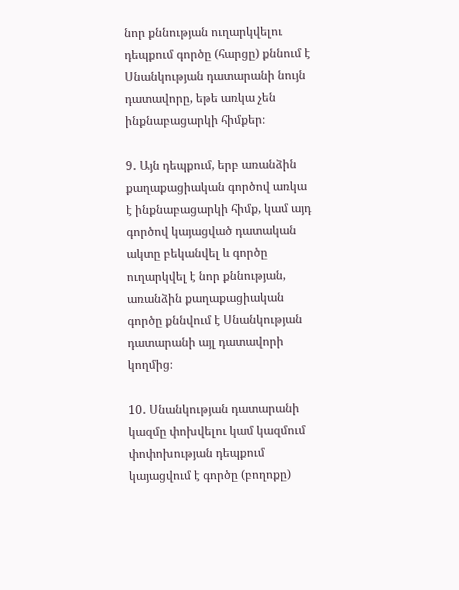նոր քննության ուղարկվելու դեպքում գործը (հարցը) քննում է Սնանկության դատարանի նույն դատավորը, եթե առկա չեն ինքնաբացարկի հիմքեր։

9․ Այն դեպքում, երբ առանձին քաղաքացիական գործով առկա է ինքնաբացարկի հիմք, կամ այդ գործով կայացված դատական ակտը բեկանվել և գործը ուղարկվել է նոր քննության, առանձին քաղաքացիական գործը քննվում է Սնանկության դատարանի այլ դատավորի կողմից։

10․ Սնանկության դատարանի կազմը փոխվելու կամ կազմում փոփոխության դեպքում կայացվում է գործը (բողոքը)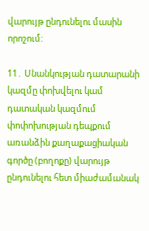վարույթ ընդունելու մասին որոշում:

11․ Սնանկության դատարանի կազմը փոխվելու կամ դատական կազմում փոփոխության դեպքում առանձին քաղաքացիական գործը (բողոքը) վարույթ ընդունելու հետ միաժամանակ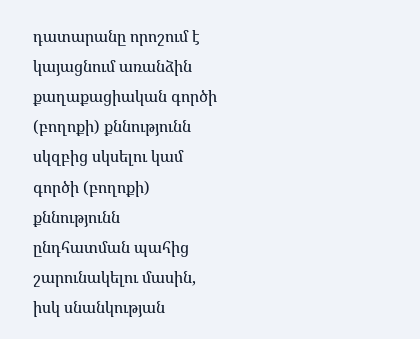դատարանը որոշում է կայացնում առանձին քաղաքացիական գործի (բողոքի) քննությունն սկզբից սկսելու կամ գործի (բողոքի) քննությունն ընդհատման պահից շարունակելու մասին, իսկ սնանկության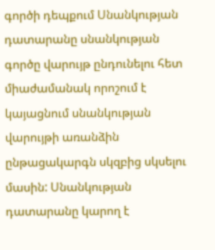գործի դեպքում Սնանկության դատարանը սնանկության գործը վարույթ ընդունելու հետ միաժամանակ որոշում է կայացնում սնանկության վարույթի առանձին ընթացակարգն սկզբից սկսելու մասին: Սնանկության դատարանը կարող է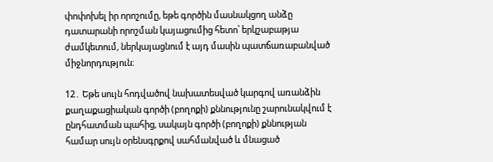փոփոխել իր որոշումը, եթե գործին մասնակցող անձը դատարանի որոշման կայացումից հետո՝ երկշաբաթյա ժամկետում, ներկայացնում է այդ մասին պատճառաբանված միջնորդություն։

12․ Եթե սույն հոդվածով նախատեսված կարգով առանձին քաղաքացիական գործի (բողոքի) քննությունը շարունակվում է ընդհատման պահից, սակայն գործի (բողոքի) քննության համար սույն օրենսգրքով սահմանված և մնացած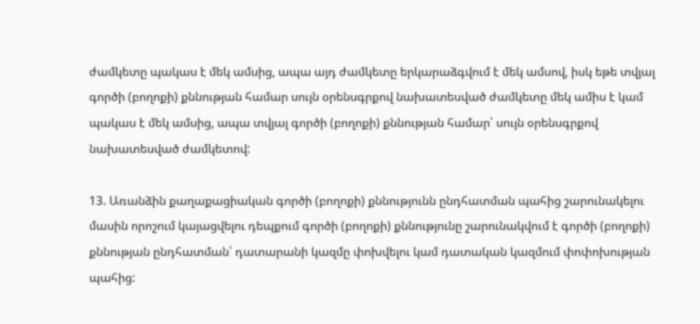ժամկետը պակաս է մեկ ամսից, ապա այդ ժամկետը երկարաձգվում է մեկ ամսով, իսկ եթե տվյալ գործի (բողոքի) քննության համար սույն օրենսգրքով նախատեսված ժամկետը մեկ ամիս է կամ պակաս է մեկ ամսից, ապա տվյալ գործի (բողոքի) քննության համար՝ սույն օրենսգրքով նախատեսված ժամկետով:

13. Առանձին քաղաքացիական գործի (բողոքի) քննությունն ընդհատման պահից շարունակելու մասին որոշում կայացվելու դեպքում գործի (բողոքի) քննությունը շարունակվում է գործի (բողոքի) քննության ընդհատման՝ դատարանի կազմը փոխվելու կամ դատական կազմում փոփոխության պահից: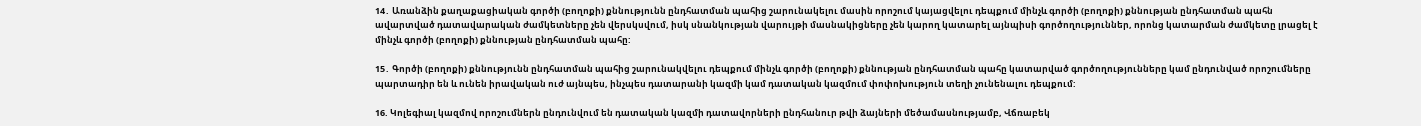14․ Առանձին քաղաքացիական գործի (բողոքի) քննությունն ընդհատման պահից շարունակելու մասին որոշում կայացվելու դեպքում մինչև գործի (բողոքի) քննության ընդհատման պահն ավարտված դատավարական ժամկետները չեն վերսկսվում, իսկ սնանկության վարույթի մասնակիցները չեն կարող կատարել այնպիսի գործողություններ, որոնց կատարման ժամկետը լրացել է մինչև գործի (բողոքի) քննության ընդհատման պահը:

15․ Գործի (բողոքի) քննությունն ընդհատման պահից շարունակվելու դեպքում մինչև գործի (բողոքի) քննության ընդհատման պահը կատարված գործողությունները կամ ընդունված որոշումները պարտադիր են և ունեն իրավական ուժ այնպես, ինչպես դատարանի կազմի կամ դատական կազմում փոփոխություն տեղի չունենալու դեպքում:

16. Կոլեգիալ կազմով որոշումներն ընդունվում են դատական կազմի դատավորների ընդհանուր թվի ձայների մեծամասնությամբ, Վճռաբեկ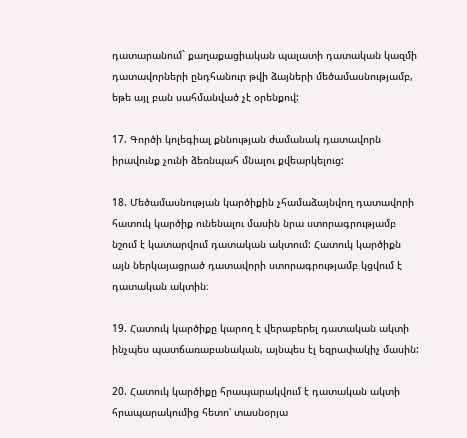դատարանում` քաղաքացիական պալատի դատական կազմի դատավորների ընդհանուր թվի ձայների մեծամասնությամբ, եթե այլ բան սահմանված չէ օրենքով:

17. Գործի կոլեգիալ քննության ժամանակ դատավորն իրավունք չունի ձեռնպահ մնալու քվեարկելուց:

18. Մեծամասնության կարծիքին չհամաձայնվող դատավորի հատուկ կարծիք ունենալու մասին նրա ստորագրությամբ նշում է կատարվում դատական ակտում: Հատուկ կարծիքն այն ներկայացրած դատավորի ստորագրությամբ կցվում է դատական ակտին։

19. Հատուկ կարծիքը կարող է վերաբերել դատական ակտի ինչպես պատճառաբանական, այնպես էլ եզրափակիչ մասին:

20. Հատուկ կարծիքը հրապարակվում է դատական ակտի հրապարակումից հետո՝ տասնօրյա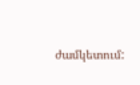ժամկետում: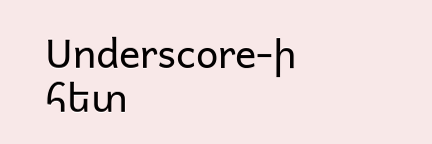Underscore-ի հետ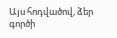Այս հոդվածով, ձեր գործի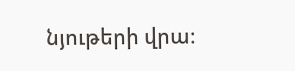նյութերի վրա։